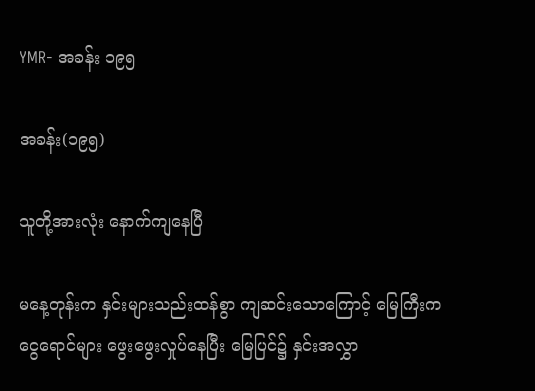YMR- အခန်း ၁၉၅

အခန်း(၁၉၅)

သူတို့အားလုံး နောက်ကျနေပြီ

မနေ့တုန်းက နှင်းများသည်းထန်စွာ ကျဆင်းသောကြောင့် မြေကြီးက ငွေရောင်များ ဖွေးဖွေးလှုပ်နေပြီး မြေပြင်၌ နှင်းအလွှာ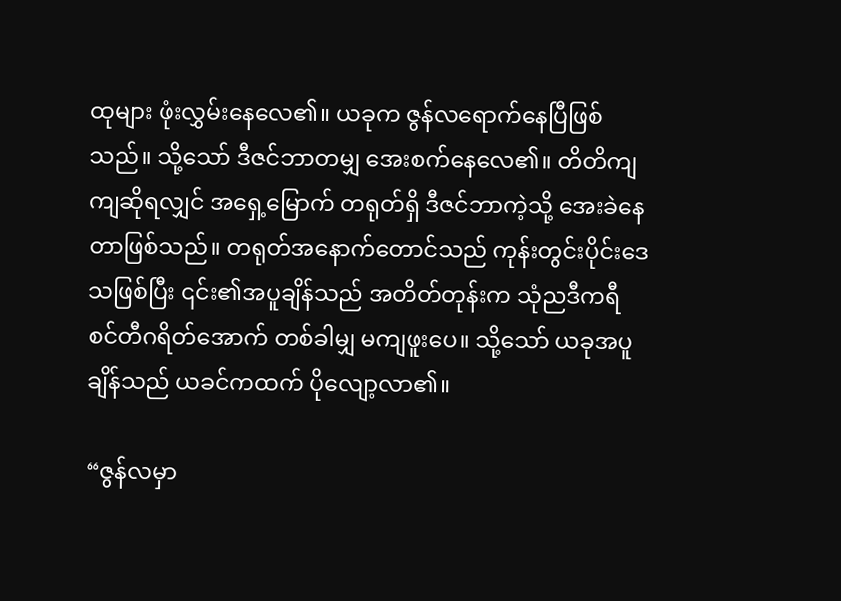ထုများ ဖုံးလွှမ်းနေလေ၏။ ယခုက ဇွန်လရောက်နေပြီဖြစ်သည်။ သို့သော် ဒီဇင်ဘာတမျှ အေးစက်နေလေ၏။ တိတိကျကျဆိုရလျှင် အရှေ့မြောက် တရုတ်ရှိ ဒီဇင်ဘာကဲ့သို့ အေးခဲနေတာဖြစ်သည်။ တရုတ်အနောက်တောင်သည် ကုန်းတွင်းပိုင်းဒေသဖြစ်ပြီး ၎င်း၏အပူချိန်သည် အတိတ်တုန်းက သုံညဒီကရီ စင်တီဂရိတ်အောက် တစ်ခါမျှ မကျဖူးပေ။ သို့သော် ယခုအပူချိန်သည် ယခင်ကထက် ပိုလျော့လာ၏။

“ဇွန်လမှာ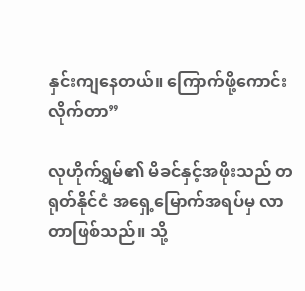နှင်းကျနေတယ်။ ကြောက်ဖို့ကောင်းလိုက်တာ”

လုဟိုက်ရွှမ်၏ မိခင်နှင့်အဖိုးသည် တရုတ်နိုင်ငံ အရှေ့မြောက်အရပ်မှ လာတာဖြစ်သည်။ သို့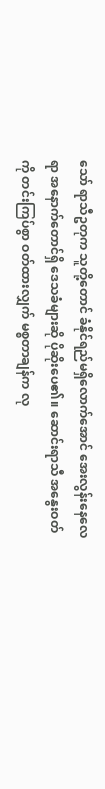သော် ရာသီဥတုက သူတို့တောင် ခံနိုင်ရည်မရှိလောက်အောင် အေးလွန်းနေလေရာ အနောက်တောင်ရှိ ဒေသခံများဆို ပိုဆိုးပေ၏။ ဆောင်းရာသီ အနွေးဝတ်ကို တင်းကြပ်စွာ ဝတ်ထားလျှက် မစ္စတာချန်က လု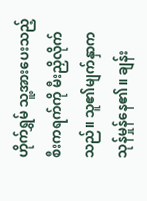ဟိုက်ရွှမ် သူ့အားပေးသည့် စီးကရက်ကို မီးညှိလိုက်သည်။ သူ၏မျက်နှာက သုန်မှုန်နေ၏။ ချန်း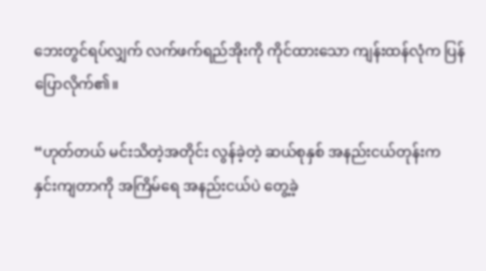ဘေးတွင်ရပ်လျှက် လက်ဖက်ရည်အိုးကို ကိုင်ထားသော ကျန်းထန်လုံက ပြန်ပြောလိုက်၏။

“ဟုတ်တယ် မင်းသိတဲ့အတိုင်း လွန်ခဲ့တဲ့ ဆယ်စုနှစ် အနည်းငယ်တုန်းက နှင်းကျတာကို အကြိမ်ရေ အနည်းငယ်ပဲ တွေ့ခဲ့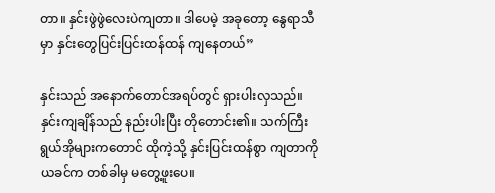တာ။ နှင်းဖွဲဖွဲလေးပဲကျတာ။ ဒါပေမဲ့ အခုတော့ နွေရာသီမှာ နှင်းတွေပြင်းပြင်းထန်ထန် ကျနေတယ်”

နှင်းသည် အနောက်တောင်အရပ်တွင် ရှားပါးလှသည်။ နှင်းကျချိန်သည် နည်းပါးပြီး တိုတောင်း၏။ သက်ကြီးရွယ်အိုများကတောင် ထိုကဲ့သို့ နှင်းပြင်းထန်စွာ ကျတာကို ယခင်က တစ်ခါမှ မတွေ့ဖူးပေ။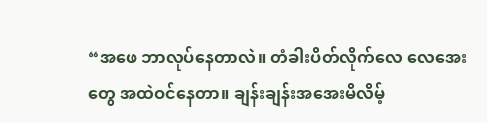“အဖေ ဘာလုပ်နေတာလဲ။ တံခါးပိတ်လိုက်လေ လေအေးတွေ အထဲဝင်နေတာ။ ချန်းချန်းအအေးမိလိမ့်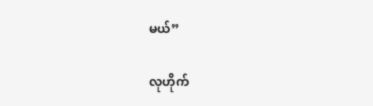မယ်”

လုဟိုက်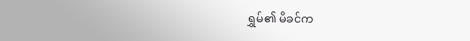ရွှမ်၏ မိခင်က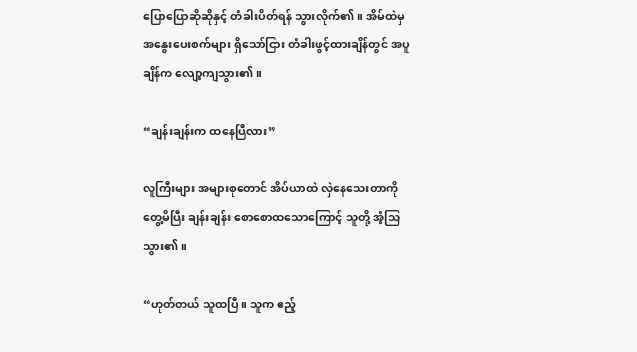ပြောပြောဆိုဆိုနှင့် တံခါးပိတ်ရန် သွားလိုက်၏။ အိမ်ထဲမှ အနွေးပေးစက်များ ရှိသော်ငြား တံခါးဖွင့်ထားချိန်တွင် အပူချိန်က လျော့ကျသွား၏။

“ချန်းချန်းက ထနေပြီလား”

လူကြီးများ အများစုတောင် အိပ်ယာထဲ လှဲနေသေးတာကို တွေ့မိပြီး ချန်းချန်း စောစောထသောကြောင့် သူတို့ အံ့သြသွား၏။

“ဟုတ်တယ် သူထပြီ။ သူက ဧည့်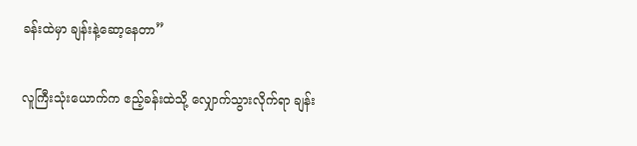ခန်းထဲမှာ ချန်းနဲ့ဆော့နေတာ”

လူကြီးသုံးယောက်က ဧည့်ခန်းထဲသို့ လျှောက်သွားလိုက်ရာ ချန်း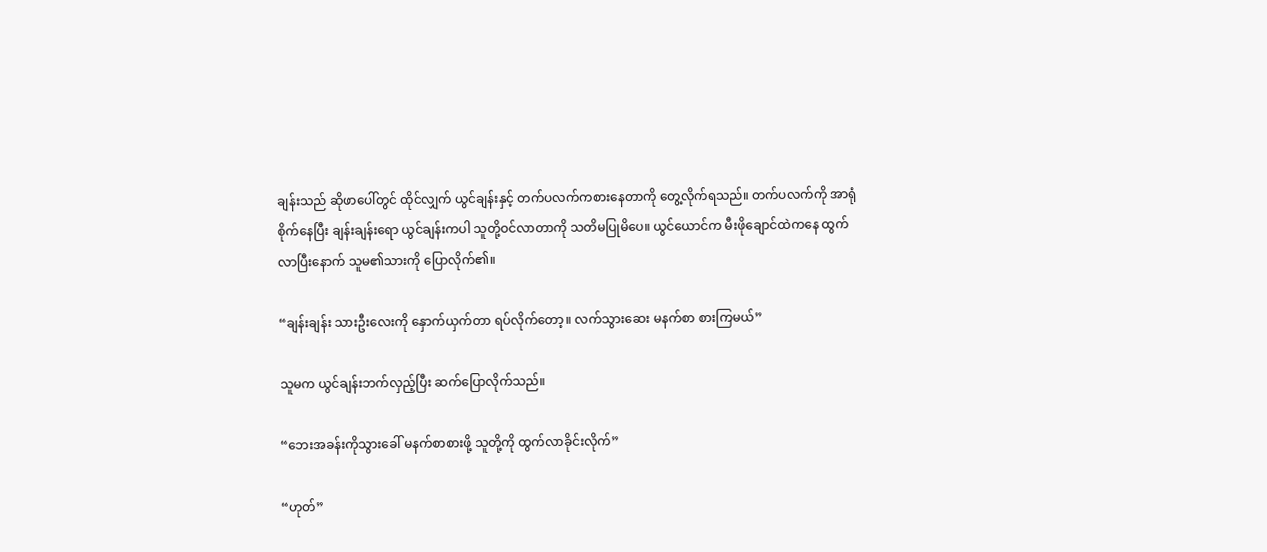ချန်းသည် ဆိုဖာပေါ်တွင် ထိုင်လျှက် ယွင်ချန်းနှင့် တက်ပလက်ကစားနေတာကို တွေ့လိုက်ရသည်။ တက်ပလက်ကို အာရုံစိုက်နေပြီး ချန်းချန်းရော ယွင်ချန်းကပါ သူတို့ဝင်လာတာကို သတိမပြုမိပေ။ ယွင်ယောင်က မီးဖိုချောင်ထဲကနေ ထွက်လာပြီးနောက် သူမ၏သားကို ပြောလိုက်၏။

“ချန်းချန်း သားဦးလေးကို နှောက်ယှက်တာ ရပ်လိုက်တော့။ လက်သွားဆေး မနက်စာ စားကြမယ်”

သူမက ယွင်ချန်းဘက်လှည့်ပြီး ဆက်ပြောလိုက်သည်။

“ဘေးအခန်းကိုသွားခေါ် မနက်စာစားဖို့ သူတို့ကို ထွက်လာခိုင်းလိုက်”

“ဟုတ်”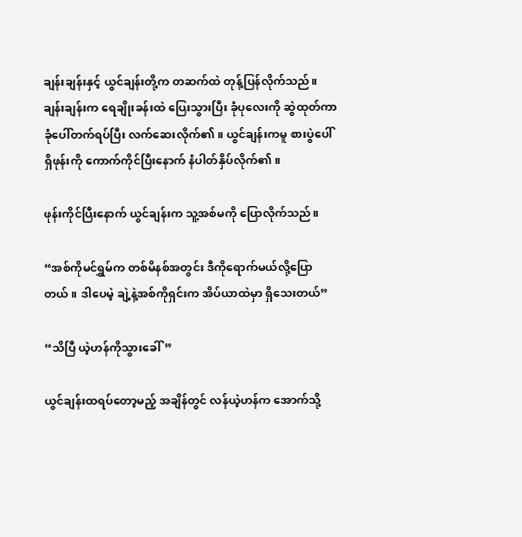ချန်းချန်းနှင့် ယွင်ချန်းတို့က တဆက်ထဲ တုန့်ပြန်လိုက်သည်။ ချန်းချန်းက ရေချိုးခန်းထဲ ပြေးသွားပြီး ခုံပုလေးကို ဆွဲထုတ်ကာ ခုံပေါ်တက်ရပ်ပြီး လက်ဆေးလိုက်၏။ ယွင်ချန်းကမူ စားပွဲပေါ်ရှိဖုန်းကို ကောက်ကိုင်ပြီးနောက် နံပါတ်နှိပ်လိုက်၏။

ဖုန်းကိုင်ပြီးနောက် ယွင်ချန်းက သူ့အစ်မကို ပြောလိုက်သည်။

“အစ်ကိုမင်ရွှမ်က တစ်မိနစ်အတွင်း ဒီကိုရောက်မယ်လို့ပြောတယ်။ ဒါပေမဲ့ ချဲ့နဲ့အစ်ကိုရှင်းက အိပ်ယာထဲမှာ ရှိသေးတယ်”

“သိပြီ ယဲ့ဟန်ကိုသွားခေါ်”

ယွင်ချန်းထရပ်တော့မည့် အချိန်တွင် လန်ယဲ့ဟန်က အောက်သို့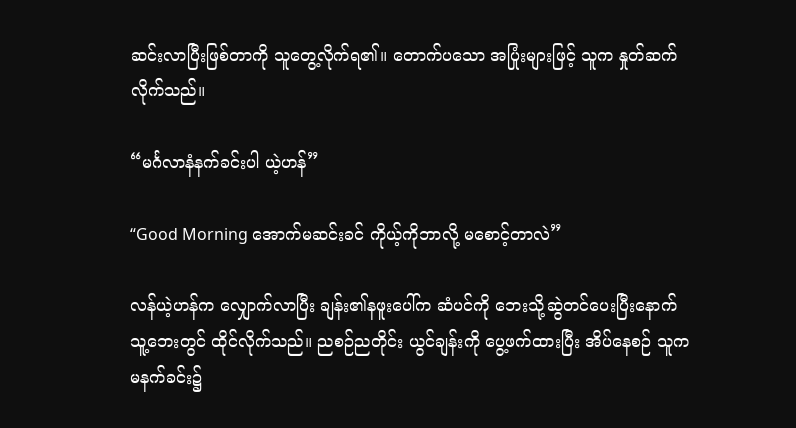ဆင်းလာပြီးဖြစ်တာကို သူတွေ့လိုက်ရ၏။ တောက်ပသော အပြုံးများဖြင့် သူက နှုတ်ဆက်လိုက်သည်။

“မင်္ဂလာနံနက်ခင်းပါ ယဲ့ဟန်”

“Good Morning အောက်မဆင်းခင် ကိုယ့်ကိုဘာလို့ မစောင့်တာလဲ”

လန်ယဲ့ဟန်က လျှောက်လာပြီး ချန်း၏နဖူးပေါ်က ဆံပင်ကို ဘေးသို့ဆွဲတင်ပေးပြီးနောက် သူ့ဘေးတွင် ထိုင်လိုက်သည်။ ညစဉ်ညတိုင်း ယွင်ချန်းကို ပွေ့ဖက်ထားပြီး အိပ်နေစဉ် သူက မနက်ခင်း၌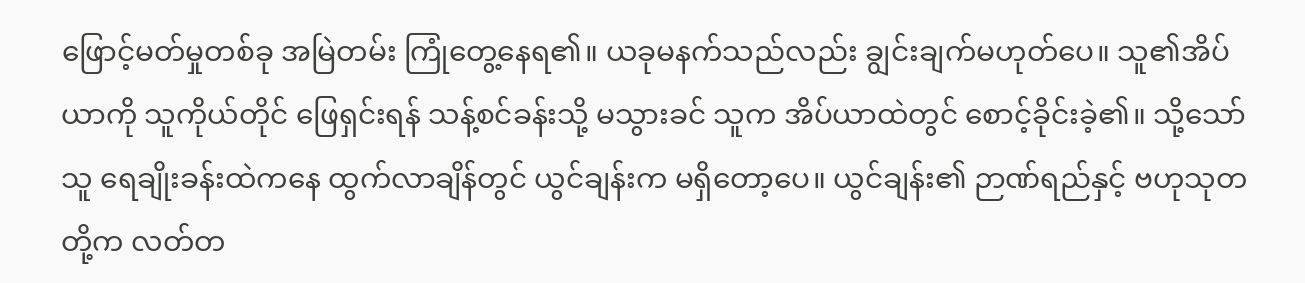ဖြောင့်မတ်မှုတစ်ခု အမြဲတမ်း ကြုံတွေ့နေရ၏။ ယခုမနက်သည်လည်း ချွင်းချက်မဟုတ်ပေ။ သူ၏အိပ်ယာကို သူကိုယ်တိုင် ဖြေရှင်းရန် သန့်စင်ခန်းသို့ မသွားခင် သူက အိပ်ယာထဲတွင် စောင့်ခိုင်းခဲ့၏။ သို့သော်သူ ရေချိုးခန်းထဲကနေ ထွက်လာချိန်တွင် ယွင်ချန်းက မရှိတော့ပေ။ ယွင်ချန်း၏ ဉာဏ်ရည်နှင့် ဗဟုသုတတို့က လတ်တ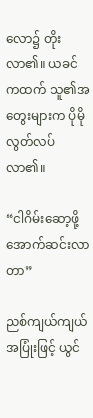လော၌ တိုးလာ၏။ ယခင်ကထက် သူ၏အတွေးများက ပိုမိုလွတ်လပ်လာ၏။

“ငါဂိမ်းဆော့ဖို့ အောက်ဆင်းလာတာ”

ညစ်ကျယ်ကျယ် အပြုံးဖြင့် ယွင်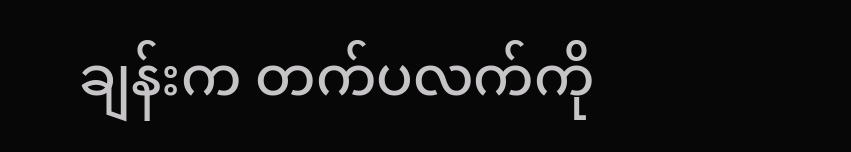ချန်းက တက်ပလက်ကို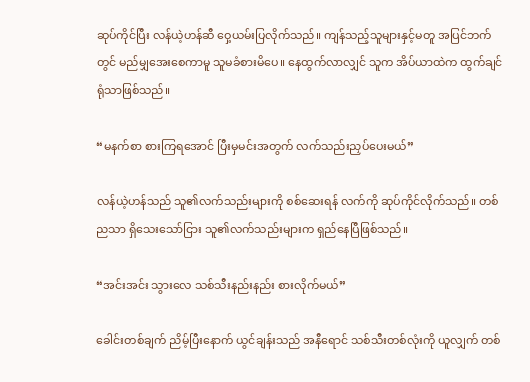ဆုပ်ကိုင်ပြီး လန်ယဲ့ဟန်ဆီ ဝှေ့ယမ်းပြလိုက်သည်။ ကျန်သည့်သူများနှင့်မတူ အပြင်ဘက်တွင် မည်မျှအေးစေကာမူ သူမခံစားမိပေ။ နေထွက်လာလျှင် သူက အိပ်ယာထဲက ထွက်ချင်ရုံသာဖြစ်သည်။

“မနက်စာ စားကြရအောင် ပြီးမှမင်းအတွက် လက်သည်းညှပ်ပေးမယ်”

လန်ယဲ့ဟန်သည် သူ၏လက်သည်းများကို စစ်ဆေးရန် လက်ကို ဆုပ်ကိုင်လိုက်သည်။ တစ်ညသာ ရှိသေးသော်ငြား သူ၏လက်သည်းများက ရှည်နေပြီဖြစ်သည်။

“အင်းအင်း သွားလေ သစ်သီးနည်းနည်း စားလိုက်မယ်”

ခေါင်းတစ်ချက် ညိမ့်ပြီးနောက် ယွင်ချန်းသည် အနီရောင် သစ်သီးတစ်လုံးကို ယူလျှက် တစ်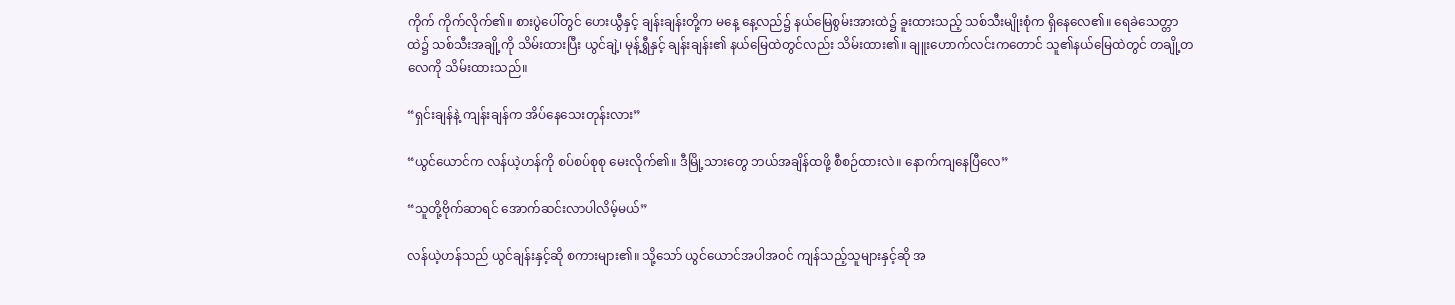ကိုက် ကိုက်လိုက်၏။ စားပွဲပေါ်တွင် ဟေးယွီနှင့် ချန်းချန်းတို့က မနေ့ နေ့လည်၌ နယ်မြေစွမ်းအားထဲ၌ ခူးထားသည့် သစ်သီးမျိုးစုံက ရှိနေလေ၏။ ရေခဲသေတ္တာထဲ၌ သစ်သီးအချို့ကို သိမ်းထားပြီး ယွင်ချဲ့၊ မုန့်ရွှီနှင့် ချန်းချန်း၏ နယ်မြေထဲတွင်လည်း သိမ်းထား၏။ ချူးဟောက်လင်းကတောင် သူ၏နယ်မြေထဲတွင် တချို့တလေကို သိမ်းထားသည်။

“ရှင်းချန်နဲ့ ကျန်းချန်က အိပ်နေသေးတုန်းလား”

“ယွင်ယောင်က လန်ယဲ့ဟန်ကို စပ်စပ်စုစု မေးလိုက်၏။ ဒီမြို့သားတွေ ဘယ်အချိန်ထဖို့ စီစဉ်ထားလဲ။ နောက်ကျနေပြီလေ”

“သူတို့ဗိုက်ဆာရင် အောက်ဆင်းလာပါလိမ့်မယ်”

လန်ယဲ့ဟန်သည် ယွင်ချန်းနှင့်ဆို စကားများ၏။ သို့သော် ယွင်ယောင်အပါအဝင် ကျန်သည့်သူများနှင့်ဆို အ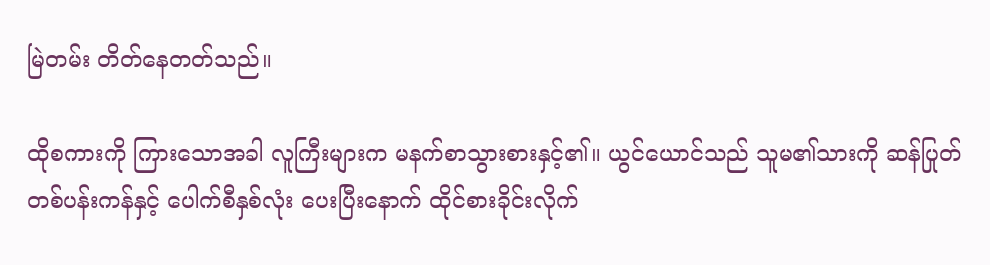မြဲတမ်း တိတ်နေတတ်သည်။

ထိုစကားကို ကြားသောအခါ လူကြီးများက မနက်စာသွားစားနှင့်၏။ ယွင်ယောင်သည် သူမ၏သားကို ဆန်ပြုတ်တစ်ပန်းကန်နှင့် ပေါက်စီနှစ်လုံး ပေးပြီးနောက် ထိုင်စားခိုင်းလိုက်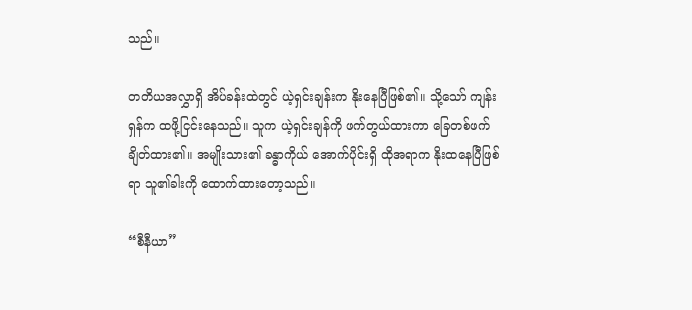သည်။

တတိယအလွှာရှိ အိပ်ခန်းထဲတွင် ယဲ့ရှင်းချန်းက နိုးနေပြီဖြစ်၏။ သို့သော် ကျန်းရှန်က ထဖို့ငြင်းနေသည်။ သူက ယဲ့ရှင်းချန်ကို ဖက်တွယ်ထားကာ ခြေတစ်ဖက် ချိတ်ထား၏။ အမျိုးသား၏ ခန္ဓာကိုယ် အောက်ပိုင်းရှိ ထိုအရာက နိုးထနေပြီဖြစ်ရာ သူ၏ခါးကို ထောက်ထားတော့သည်။

“စီနီယာ”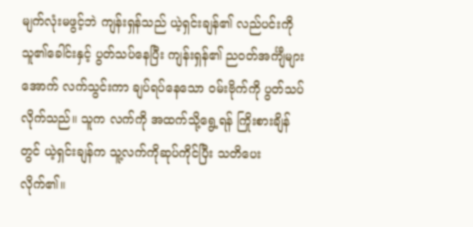မျက်လုံးမဖွင့်ဘဲ ကျန်းရှန်သည် ယဲ့ရှင်းချန်၏ လည်ပင်းကို သူ၏ခေါင်းနှင့် ပွတ်သပ်နေပြီး ကျန်းရှန်၏ ညဝတ်အင်္ကျီများအောက် လက်သွင်းကာ ချပ်ရပ်နေသော ဝမ်းဗိုက်ကို ပွတ်သပ်လိုက်သည်။ သူက လက်ကို အထက်သို့ရွေ့ရန် ကြိုးစားချိန်တွင် ယဲ့ရှင်းချန်က သူ့လက်ကိုဆုပ်ကိုင်ပြီး သတိပေးလိုက်၏။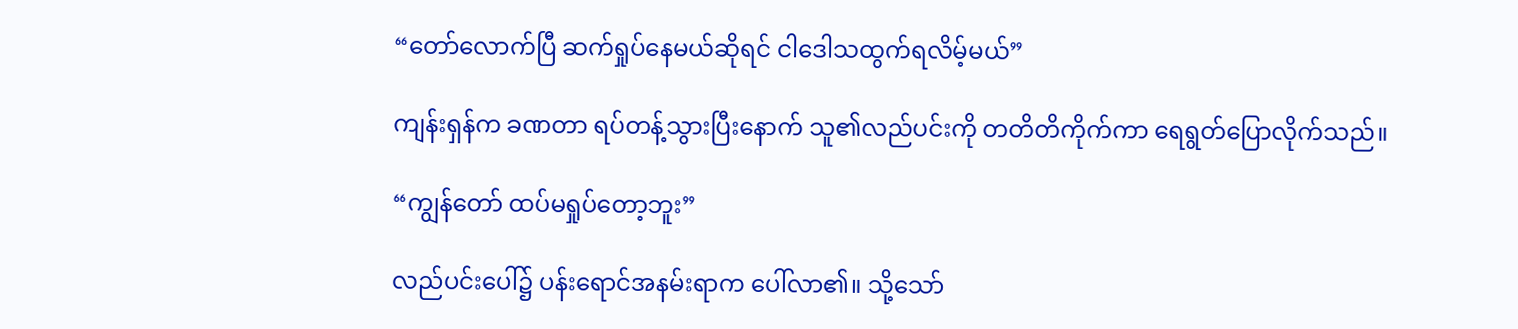“တော်လောက်ပြီ ဆက်ရှုပ်နေမယ်ဆိုရင် ငါဒေါသထွက်ရလိမ့်မယ်”

ကျန်းရှန်က ခဏတာ ရပ်တန့်သွားပြီးနောက် သူ၏လည်ပင်းကို တတိတိကိုက်ကာ ရေရွတ်ပြောလိုက်သည်။

“ကျွန်တော် ထပ်မရှုပ်တော့ဘူး”

လည်ပင်းပေါ်၌ ပန်းရောင်အနမ်းရာက ပေါ်လာ၏။ သို့သော်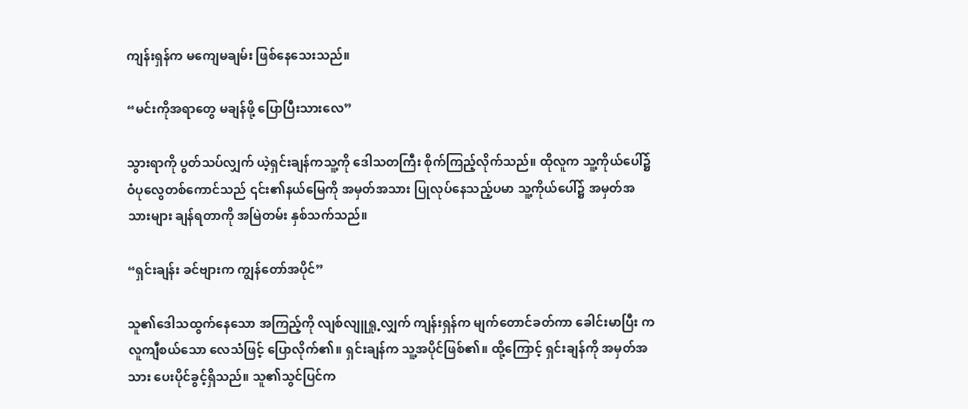ကျန်းရှန်က မကျေမချမ်း ဖြစ်နေသေးသည်။

“မင်းကိုအရာတွေ မချန်ဖို့ ပြောပြီးသားလေ”

သွားရာကို ပွတ်သပ်လျှက် ယဲ့ရှင်းချန်ကသူ့ကို ဒေါသတကြီး စိုက်ကြည့်လိုက်သည်။ ထိုလူက သူ့ကိုယ်ပေါ်၌ ဝံပုလွေတစ်ကောင်သည် ၎င်း၏နယ်မြေကို အမှတ်အသား ပြုလုပ်နေသည့်ပမာ သူ့ကိုယ်ပေါ်၌ အမှတ်အသားများ ချန်ရတာကို အမြဲတမ်း နှစ်သက်သည်။

“ရှင်းချန်း ခင်ဗျားက ကျွန်တော်အပိုင်”

သူ၏ဒေါသထွက်နေသော အကြည့်ကို လျစ်လျူရှု့လျှက် ကျန်းရှန်က မျက်တောင်ခတ်ကာ ခေါင်းမာပြီး ကလူကျီစယ်သော လေသံဖြင့် ပြောလိုက်၏။ ရှင်းချန်က သူ့အပိုင်ဖြစ်၏။ ထို့ကြောင့် ရှင်းချန်ကို အမှတ်အသား ပေးပိုင်ခွင့်ရှိသည်။ သူ၏သွင်ပြင်က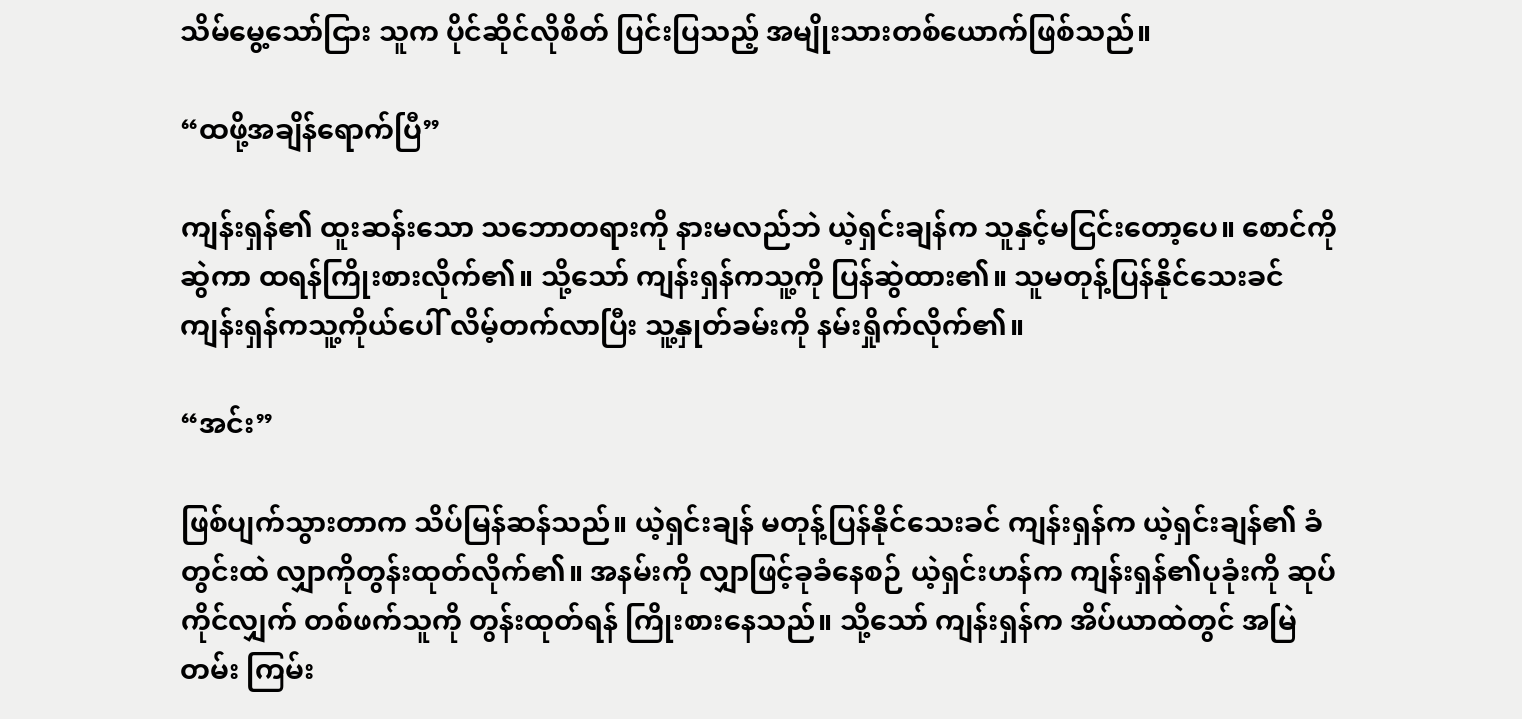သိမ်မွေ့သော်ငြား သူက ပိုင်ဆိုင်လိုစိတ် ပြင်းပြသည့် အမျိုးသားတစ်ယောက်ဖြစ်သည်။

“ထဖို့အချိန်ရောက်ပြီ”

ကျန်းရှန်၏ ထူးဆန်းသော သဘောတရားကို နားမလည်ဘဲ ယဲ့ရှင်းချန်က သူနှင့်မငြင်းတော့ပေ။ စောင်ကိုဆွဲကာ ထရန်ကြိုးစားလိုက်၏။ သို့သော် ကျန်းရှန်ကသူ့ကို ပြန်ဆွဲထား၏။ သူမတုန့်ပြန်နိုင်သေးခင် ကျန်းရှန်ကသူ့ကိုယ်ပေါ် လိမ့်တက်လာပြီး သူ့နှုတ်ခမ်းကို နမ်းရှိုက်လိုက်၏။

“အင်း”

ဖြစ်ပျက်သွားတာက သိပ်မြန်ဆန်သည်။ ယဲ့ရှင်းချန် မတုန့်ပြန်နိုင်သေးခင် ကျန်းရှန်က ယဲ့ရှင်းချန်၏ ခံတွင်းထဲ လျှာကိုတွန်းထုတ်လိုက်၏။ အနမ်းကို လျှာဖြင့်ခုခံနေစဉ် ယဲ့ရှင်းဟန်က ကျန်းရှန်၏ပုခုံးကို ဆုပ်ကိုင်လျှက် တစ်ဖက်သူကို တွန်းထုတ်ရန် ကြိုးစားနေသည်။ သို့သော် ကျန်းရှန်က အိပ်ယာထဲတွင် အမြဲတမ်း ကြမ်း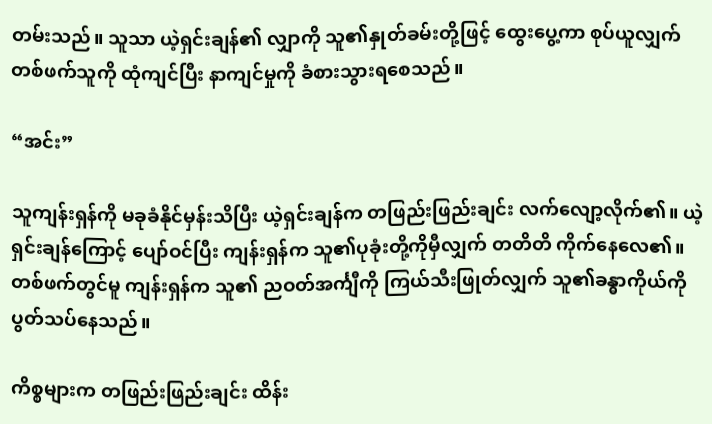တမ်းသည်။ သူသာ ယဲ့ရှင်းချန်၏ လျှာကို သူ၏နှုတ်ခမ်းတို့ဖြင့် ထွေးပွေ့ကာ စုပ်ယူလျှက် တစ်ဖက်သူကို ထုံကျင်ပြီး နာကျင်မှုကို ခံစားသွားရစေသည်။

“အင်း”

သူကျန်းရှန်ကို မခုခံနိုင်မှန်းသိပြီး ယဲ့ရှင်းချန်က တဖြည်းဖြည်းချင်း လက်လျော့လိုက်၏။ ယဲ့ရှင်းချန်ကြောင့် ပျော်ဝင်ပြီး ကျန်းရှန်က သူ၏ပုခုံးတို့ကိုမှီလျှက် တတိတိ ကိုက်နေလေ၏။ တစ်ဖက်တွင်မူ ကျန်းရှန်က သူ၏ ညဝတ်အင်္ကျီကို ကြယ်သီးဖြုတ်လျှက် သူ၏ခန္ဓာကိုယ်ကို ပွတ်သပ်နေသည်။

ကိစ္စများက တဖြည်းဖြည်းချင်း ထိန်း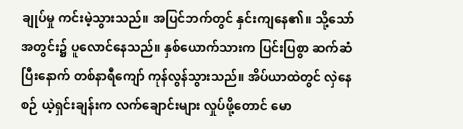ချုပ်မှု ကင်းမဲ့သွားသည်။ အပြင်ဘက်တွင် နှင်းကျနေ၏။ သို့သော် အတွင်း၌ ပူလောင်နေသည်။ နှစ်ယောက်သားက ပြင်းပြစွာ ဆက်ဆံပြီးနောက် တစ်နာရီကျော် ကုန်လွန်သွားသည်။ အိပ်ယာထဲတွင် လှဲနေစဉ် ယဲ့ရှင်းချန်းက လက်ချောင်းများ လှုပ်ဖို့တောင် မော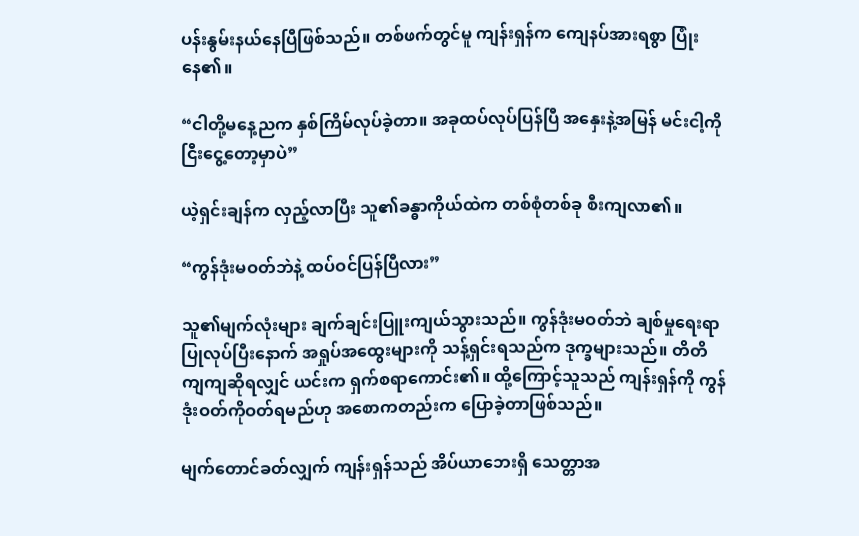ပန်းနွမ်းနယ်နေပြီဖြစ်သည်။ တစ်ဖက်တွင်မူ ကျန်းရှန်က ကျေနပ်အားရစွာ ပြုံးနေ၏။

“ငါတို့မနေ့ညက နှစ်ကြိမ်လုပ်ခဲ့တာ။ အခုထပ်လုပ်ပြန်ပြီ အနှေးနဲ့အမြန် မင်းငါ့ကို ငြီးငွေ့တော့မှာပဲ”

ယဲ့ရှင်းချန်က လှည့်လာပြီး သူ၏ခန္ဓာကိုယ်ထဲက တစ်စုံတစ်ခု စီးကျလာ၏။

“ကွန်ဒုံးမဝတ်ဘဲနဲ့ ထပ်ဝင်ပြန်ပြီလား”

သူ၏မျက်လုံးများ ချက်ချင်းပြူးကျယ်သွားသည်။ ကွန်ဒုံးမဝတ်ဘဲ ချစ်မှုရေးရာ ပြုလုပ်ပြီးနောက် အရှုပ်အထွေးများကို သန့်ရှင်းရသည်က ဒုက္ခများသည်။ တိတိကျကျဆိုရလျှင် ယင်းက ရှက်စရာကောင်း၏။ ထို့ကြောင့်သူသည် ကျန်းရှန်ကို ကွန်ဒုံးဝတ်ကိုဝတ်ရမည်ဟု အစောကတည်းက ပြောခဲ့တာဖြစ်သည်။

မျက်တောင်ခတ်လျှက် ကျန်းရှန်သည် အိပ်ယာဘေးရှိ သေတ္တာအ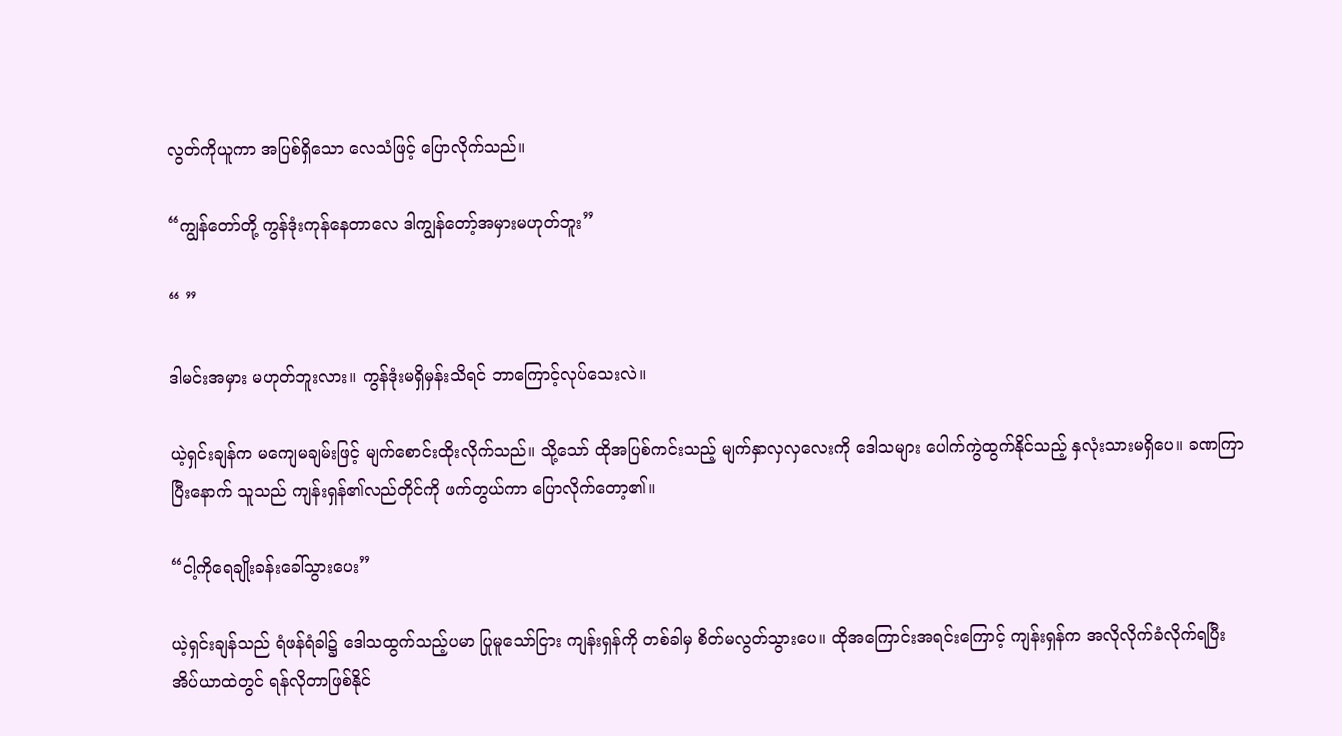လွတ်ကိုယူကာ အပြစ်ရှိသော လေသံဖြင့် ပြောလိုက်သည်။

“ကျွန်တော်တို့ ကွန်ဒုံးကုန်နေတာလေ ဒါကျွန်တော့်အမှားမဟုတ်ဘူး”

“ ”

ဒါမင်းအမှား မဟုတ်ဘူးလား။ ကွန်ဒုံးမရှိမှန်းသိရင် ဘာကြောင့်လုပ်သေးလဲ။

ယဲ့ရှင်းချန်က မကျေမချမ်းဖြင့် မျက်စောင်းထိုးလိုက်သည်။ သို့သော် ထိုအပြစ်ကင်းသည့် မျက်နှာလှလှလေးကို ဒေါသများ ပေါက်ကွဲထွက်နိုင်သည့် နှလုံးသားမရှိပေ။ ခဏကြာပြီးနောက် သူသည် ကျန်းရှန်၏လည်တိုင်ကို ဖက်တွယ်ကာ ပြောလိုက်တော့၏။

“ငါ့ကိုရေချိုးခန်းခေါ်သွားပေး”

ယဲ့ရှင်းချန်သည် ရံဖန်ရံခါ၌ ဒေါသထွက်သည့်ပမာ ပြုမူသော်ငြား ကျန်းရှန်ကို တစ်ခါမှ စိတ်မလွတ်သွားပေ။ ထိုအကြောင်းအရင်းကြောင့် ကျန်းရှန်က အလိုလိုက်ခံလိုက်ရပြီး အိပ်ယာထဲတွင် ရန်လိုတာဖြစ်နိုင်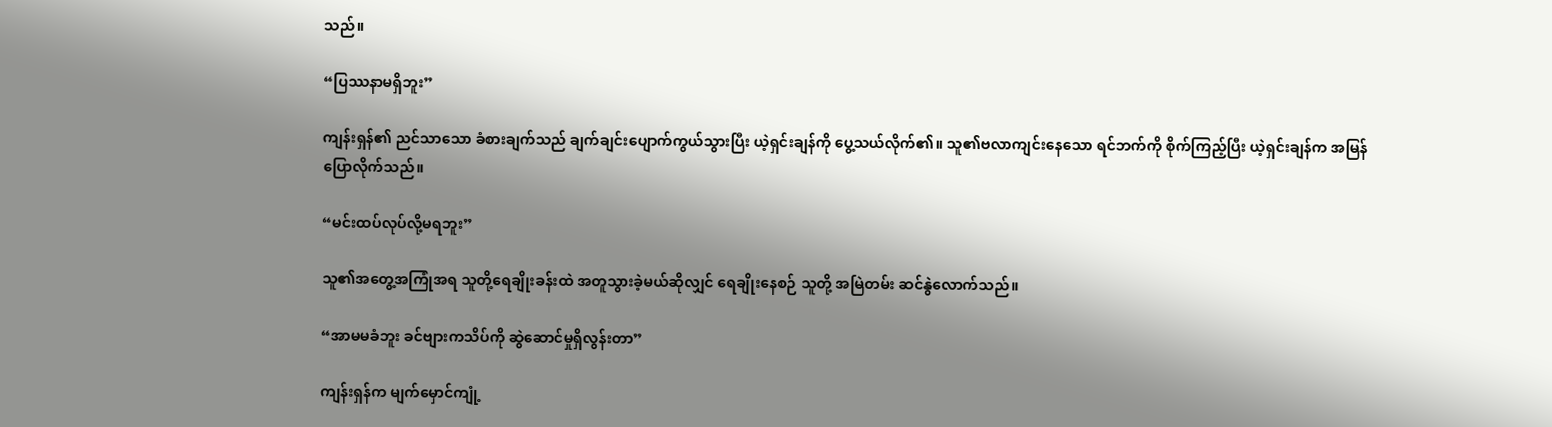သည်။

“ပြဿနာမရှိဘူး”

ကျန်းရှန်၏ ညင်သာသော ခံစားချက်သည် ချက်ချင်းပျောက်ကွယ်သွားပြီး ယဲ့ရှင်းချန်ကို ပွေ့သယ်လိုက်၏။ သူ၏ဗလာကျင်းနေသော ရင်ဘက်ကို စိုက်ကြည့်ပြီး ယဲ့ရှင်းချန်က အမြန်ပြောလိုက်သည်။

“မင်းထပ်လုပ်လို့မရဘူး”

သူ၏အတွေ့အကြုံအရ သူတို့ရေချိုးခန်းထဲ အတူသွားခဲ့မယ်ဆိုလျှင် ရေချိုးနေစဉ် သူတို့ အမြဲတမ်း ဆင်နွဲလောက်သည်။

“အာမမခံဘူး ခင်ဗျားကသိပ်ကို ဆွဲဆောင်မှုရှိလွန်းတာ”

ကျန်းရှန်က မျက်မှောင်ကျုံ့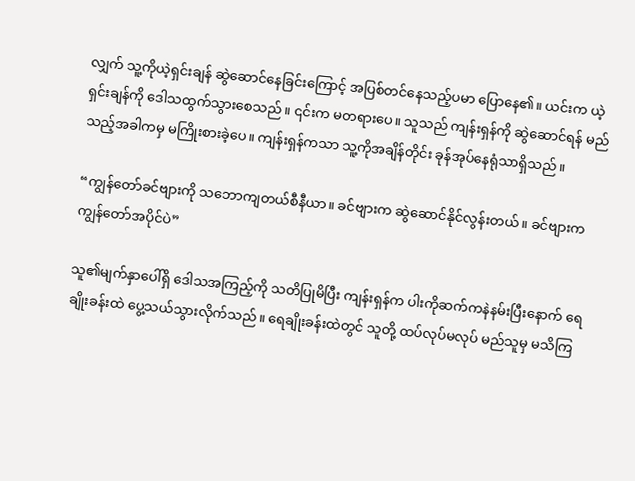လျှက် သူ့ကိုယဲ့ရှင်းချန် ဆွဲဆောင်နေခြင်းကြောင့် အပြစ်တင်နေသည့်ပမာ ပြောနေ၏။ ယင်းက ယဲ့ရှင်းချန်ကို ဒေါသထွက်သွားစေသည်။ ၎င်းက မတရားပေ။ သူသည် ကျန်းရှန်ကို ဆွဲဆောင်ရန် မည်သည့်အခါကမှ မကြိုးစားခဲ့ပေ။ ကျန်းရှန်ကသာ သူ့ကိုအချိန်တိုင်း ခုန်အုပ်နေရုံသာရှိသည်။

“ကျွန်တော်ခင်ဗျားကို သဘောကျတယ်စီနီယာ။ ခင်ဗျားက ဆွဲဆောင်နိုင်လွန်းတယ်။ ခင်ဗျားက ကျွန်တော်အပိုင်ပဲ”

သူ၏မျက်နှာပေါ်ရှိ ဒေါသအကြည့်ကို သတိပြုမိပြီး ကျန်းရှန်က ပါးကိုဆက်ကနဲနမ်းပြီးနောက် ရေချိုးခန်းထဲ ပွေ့သယ်သွားလိုက်သည်။ ရေချိုးခန်းထဲတွင် သူတို့ ထပ်လုပ်မလုပ် မည်သူမှ မသိကြ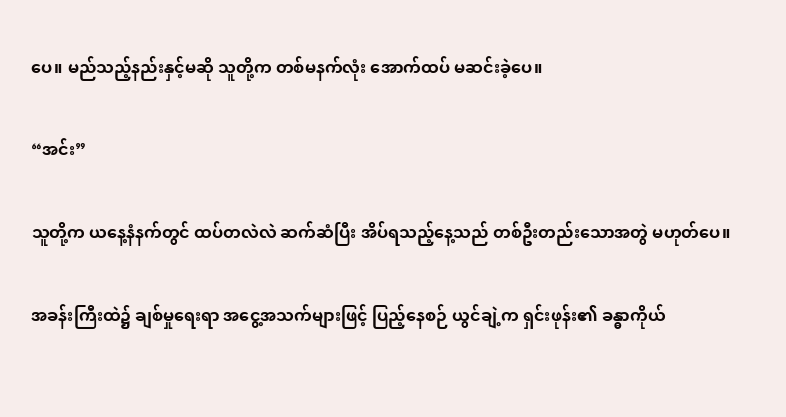ပေ။ မည်သည့်နည်းနှင့်မဆို သူတို့က တစ်မနက်လုံး အောက်ထပ် မဆင်းခဲ့ပေ။

“အင်း”

သူတို့က ယနေ့နံနက်တွင် ထပ်တလဲလဲ ဆက်ဆံပြီး အိပ်ရသည့်နေ့သည် တစ်ဦးတည်းသောအတွဲ မဟုတ်ပေ။

အခန်းကြီးထဲ၌ ချစ်မှုရေးရာ အငွေ့အသက်များဖြင့် ပြည့်နေစဉ် ယွင်ချဲ့က ရှင်းဖုန်း၏ ခန္ဓာကိုယ်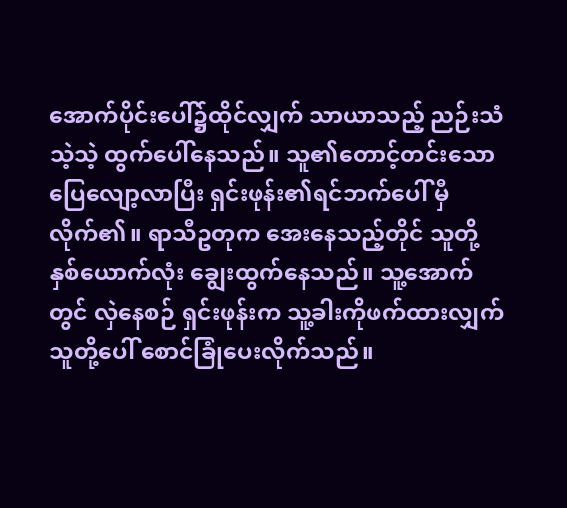အောက်ပိုင်းပေါ်၌ထိုင်လျှက် သာယာသည့် ညဉ်းသံသဲ့သဲ့ ထွက်ပေါ်နေသည်။ သူ၏တောင့်တင်းသော ပြေလျော့လာပြီး ရှင်းဖုန်း၏ရင်ဘက်ပေါ် မှီလိုက်၏။ ရာသီဥတုက အေးနေသည့်တိုင် သူတို့နှစ်ယောက်လုံး ချွေးထွက်နေသည်။ သူ့အောက်တွင် လှဲနေစဉ် ရှင်းဖုန်းက သူ့ခါးကိုဖက်ထားလျှက် သူတို့ပေါ် စောင်ခြုံပေးလိုက်သည်။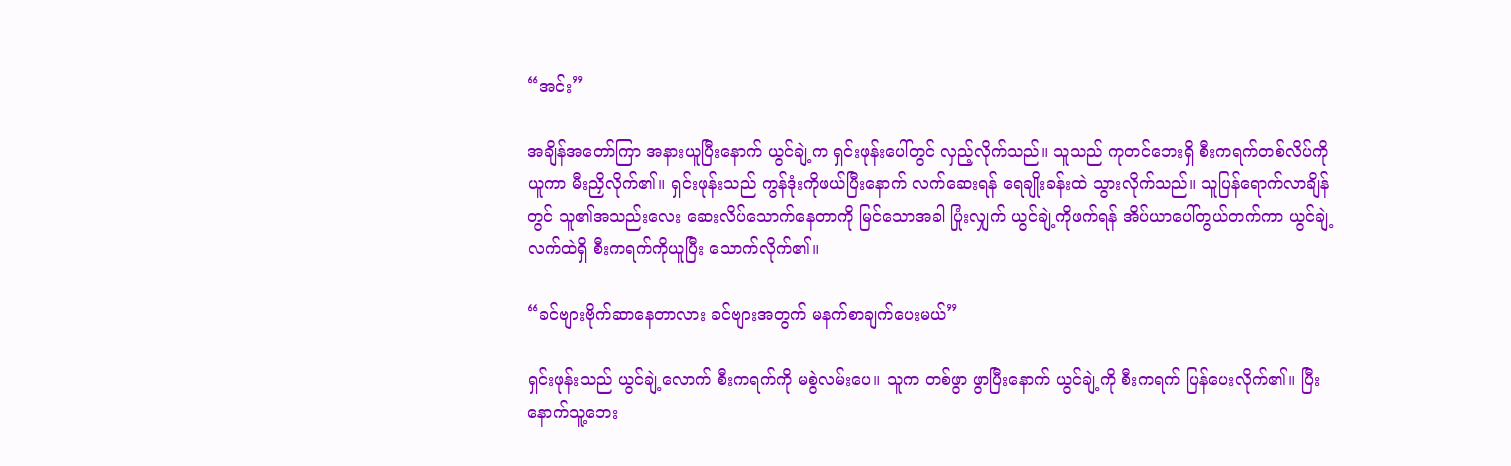“အင်း”

အချိန်အတော်ကြာ အနားယူပြီးနောက် ယွင်ချဲ့က ရှင်းဖုန်းပေါ်တွင် လှည့်လိုက်သည်။ သူသည် ကုတင်ဘေးရှိ စီးကရက်တစ်လိပ်ကိုယူကာ မီးညှိလိုက်၏။ ရှင်းဖုန်းသည် ကွန်ဒုံးကိုဖယ်ပြီးနောက် လက်ဆေးရန် ရေချိုးခန်းထဲ သွားလိုက်သည်။ သူပြန်ရောက်လာချိန်တွင် သူ၏အသည်းလေး ဆေးလိပ်သောက်နေတာကို မြင်သောအခါ ပြုံးလျှက် ယွင်ချဲ့ကိုဖက်ရန် အိပ်ယာပေါ်တွယ်တက်ကာ ယွင်ချဲ့လက်ထဲရှိ စီးကရက်ကိုယူပြီး သောက်လိုက်၏။

“ခင်ဗျားဗိုက်ဆာနေတာလား ခင်ဗျားအတွက် မနက်စာချက်ပေးမယ်”

ရှင်းဖုန်းသည် ယွင်ချဲ့လောက် စီးကရက်ကို မစွဲလမ်းပေ။ သူက တစ်ဖွာ ဖွာပြီးနောက် ယွင်ချဲ့ကို စီးကရက် ပြန်ပေးလိုက်၏။ ပြီးနောက်သူ့ဘေး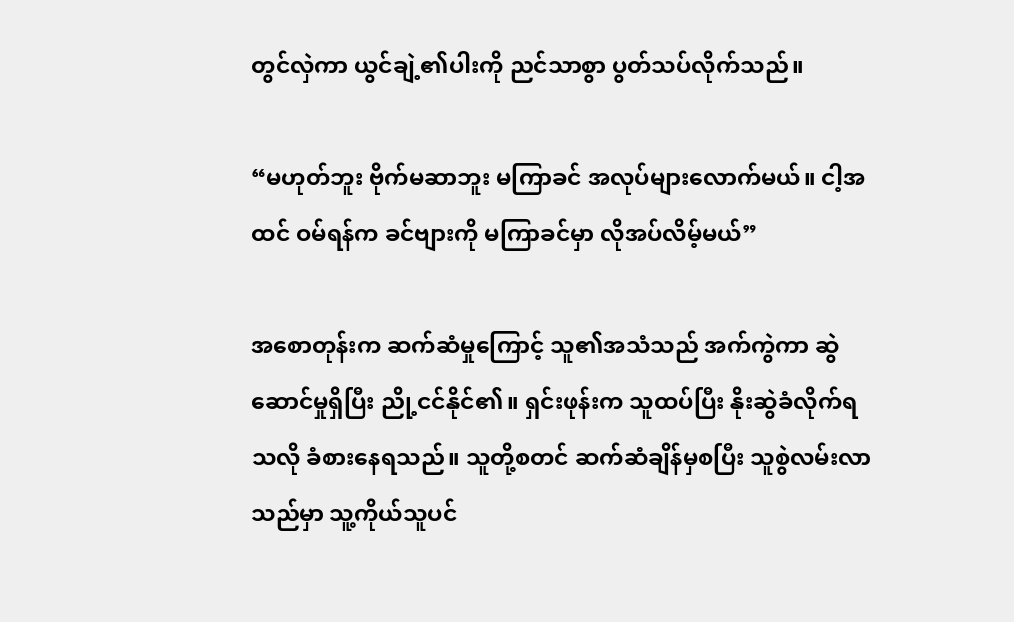တွင်လှဲကာ ယွင်ချဲ့၏ပါးကို ညင်သာစွာ ပွတ်သပ်လိုက်သည်။

“မဟုတ်ဘူး ဗိုက်မဆာဘူး မကြာခင် အလုပ်များလောက်မယ်။ ငါ့အထင် ဝမ်ရန်က ခင်ဗျားကို မကြာခင်မှာ လိုအပ်လိမ့်မယ်”

အစောတုန်းက ဆက်ဆံမှုကြောင့် သူ၏အသံသည် အက်ကွဲကာ ဆွဲဆောင်မှုရှိပြီး ညို့ငင်နိုင်၏။ ရှင်းဖုန်းက သူထပ်ပြီး နိုးဆွဲခံလိုက်ရသလို ခံစားနေရသည်။ သူတို့စတင် ဆက်ဆံချိန်မှစပြီး သူစွဲလမ်းလာသည်မှာ သူ့ကိုယ်သူပင်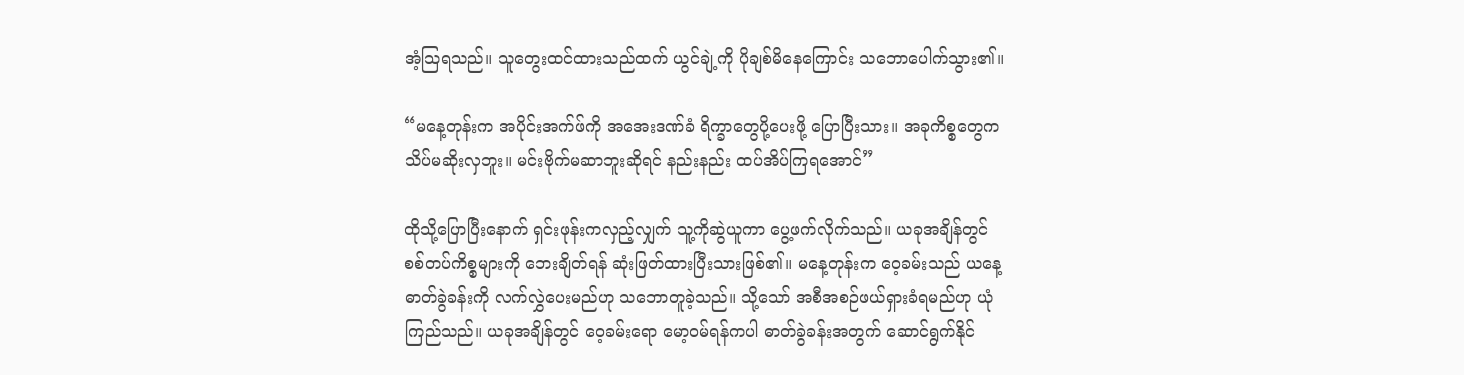အံ့သြရသည်။ သူတွေးထင်ထားသည်ထက် ယွင်ချဲ့ကို ပိုချစ်မိနေကြောင်း သဘောပေါက်သွား၏။

“မနေ့တုန်းက အပိုင်းအက်ဖ်ကို အအေးဒဏ်ခံ ရိက္ခာတွေပို့ပေးဖို့ ပြောပြီးသား။ အခုကိစ္စတွေက သိပ်မဆိုးလှဘူး။ မင်းဗိုက်မဆာဘူးဆိုရင် နည်းနည်း ထပ်အိပ်ကြရအောင်”

ထိုသို့ပြောပြီးနောက် ရှင်းဖုန်းကလှည့်လျှက် သူ့ကိုဆွဲယူကာ ပွေ့ဖက်လိုက်သည်။ ယခုအချိန်တွင် စစ်တပ်ကိစ္စများကို ဘေးချိတ်ရန် ဆုံးဖြတ်ထားပြီးသားဖြစ်၏။ မနေ့တုန်းက ဝေ့ခမ်းသည် ယနေ့ ဓာတ်ခွဲခန်းကို လက်လွှဲပေးမည်ဟု သဘောတူခဲ့သည်။ သို့သော် အစီအစဉ်ဖယ်ရှားခံရမည်ဟု ယုံကြည်သည်။ ယခုအချိန်တွင် ဝေ့ခမ်းရော မော့ဝမ်ရန်ကပါ ဓာတ်ခွဲခန်းအတွက် ဆောင်ရွက်နိုင်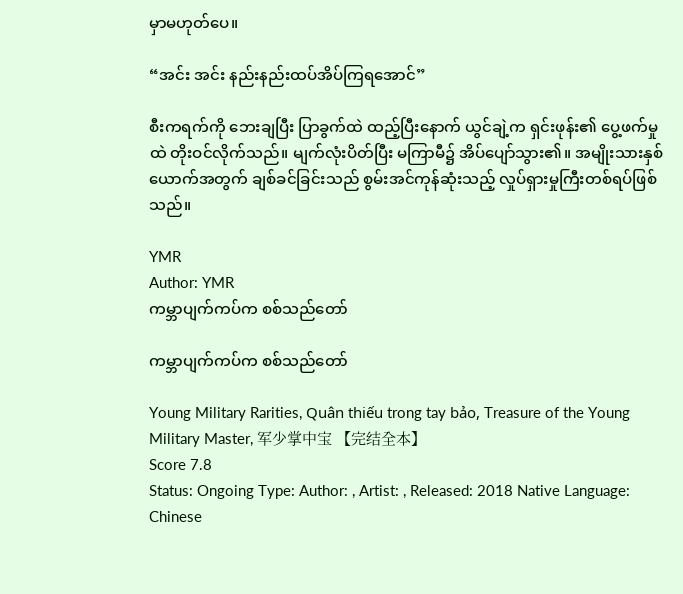မှာမဟုတ်ပေ။

“အင်း အင်း နည်းနည်းထပ်အိပ်ကြရအောင်”

စီးကရက်ကို ဘေးချပြီး ပြာခွက်ထဲ ထည့်ပြီးနောက် ယွင်ချဲ့က ရှင်းဖုန်း၏ ပွေ့ဖက်မှုထဲ တိုးဝင်လိုက်သည်။ မျက်လုံးပိတ်ပြီး မကြာမီ၌ အိပ်ပျော်သွား၏။ အမျိုးသားနှစ်ယောက်အတွက် ချစ်ခင်ခြင်းသည် စွမ်းအင်ကုန်ဆုံးသည့် လှုပ်ရှားမှုကြီးတစ်ရပ်ဖြစ်သည်။

YMR
Author: YMR
ကမ္ဘာပျက်ကပ်က စစ်သည်တော်

ကမ္ဘာပျက်ကပ်က စစ်သည်တော်

Young Military Rarities, Quân thiếu trong tay bảo, Treasure of the Young Military Master, 军少掌中宝 【完结全本】
Score 7.8
Status: Ongoing Type: Author: , Artist: , Released: 2018 Native Language: Chinese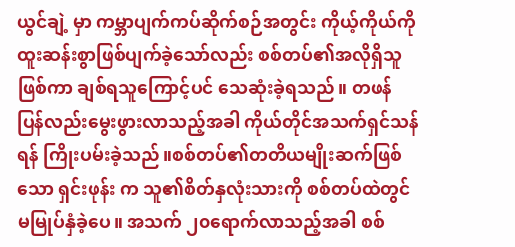ယွင်ချဲ့ မှာ ကမ္ဘာပျက်ကပ်ဆိုက်စဉ်အတွင်း ကိုယ့်ကိုယ်ကို ထူးဆန်းစွာဖြစ်ပျက်ခဲ့သော်လည်း စစ်တပ်၏အလိုရှိသူဖြစ်ကာ ချစ်ရသူကြောင့်ပင် သေဆုံးခဲ့ရသည်။ တဖန်ပြန်လည်းမွေးဖွားလာသည့်အခါ ကိုယ်တိုင်အသက်ရှင်သန်ရန် ကြိုးပမ်းခဲ့သည်။စစ်တပ်၏တတိယမျိုးဆက်ဖြစ်သော ရှင်းဖုန်း က သူ၏စိတ်နှလုံးသားကို စစ်တပ်ထဲတွင် မမြုပ်နှံခဲ့ပေ။ အသက် ၂၀ရောက်လာသည့်အခါ စစ်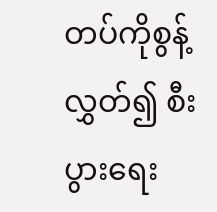တပ်ကိုစွန့်လွှတ်၍ စီးပွားရေး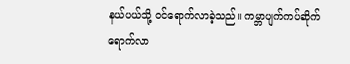နယ်ပယ်သို့ ဝင်ရောက်လာခဲ့သည်။ ကမ္ဘာပျက်ကပ်ဆိုက်ရောက်လာ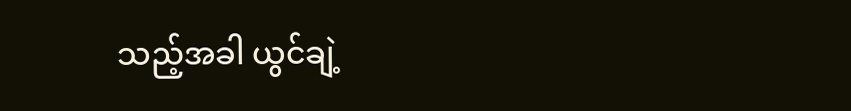သည့်အခါ ယွင်ချဲ့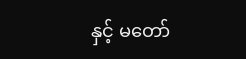နှင့် မတော်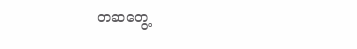တဆတွေ့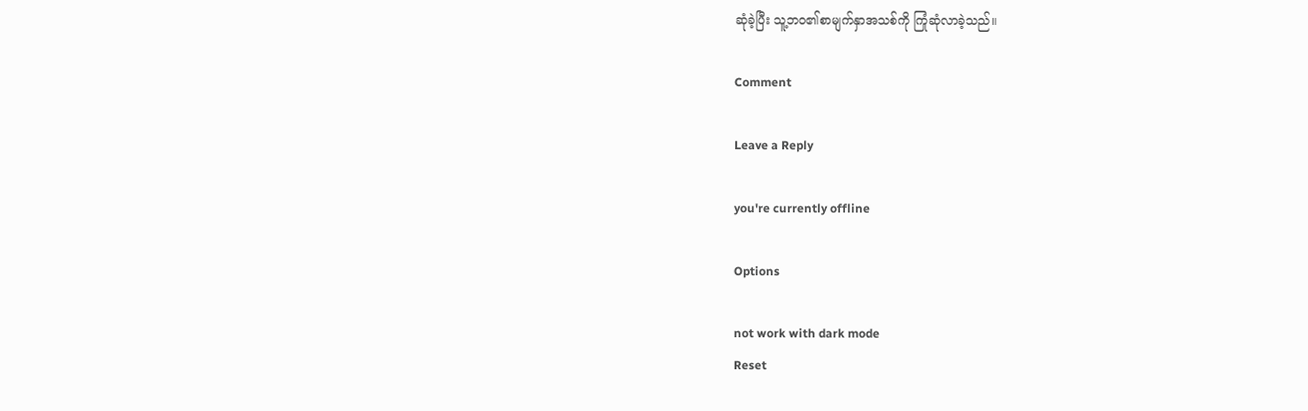ဆုံခဲ့ပြီး သူ့ဘဝ၏စာမျက်နှာအသစ်ကို ကြုံဆုံလာခဲ့သည်။

Comment

Leave a Reply

you're currently offline

Options

not work with dark mode
Reset